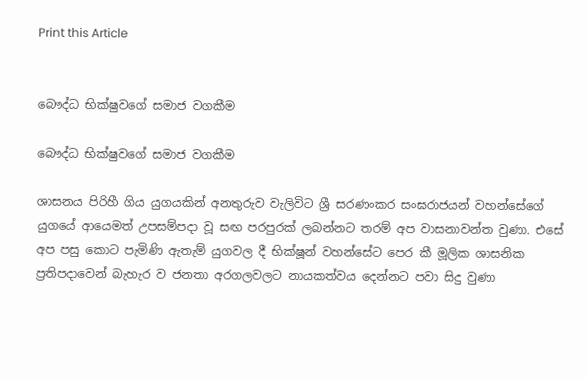Print this Article


බෞද්ධ භික්ෂුවගේ සමාජ වගකීම

බෞද්ධ භික්ෂුවගේ සමාජ වගකීම

ශාසනය පිරිහී ගිය යුගයකින් අනතුරුව වැලිවිට ශ්‍රී සරණංකර සංඝරාජයන් වහන්සේගේ යුගයේ ආයෙමත් උපසම්පදා වූ සඟ පරපුරක් ලබන්නට තරම් අප වාසනාවන්ත වුණා. එසේ අප පසු කොට පැමිණි ඇතැම් යුගවල දී භික්ෂූන් වහන්සේට පෙර කී මූලික ශාසනික ප්‍රතිපදාවෙන් බැහැර ව ජනතා අරගලවලට නායකත්වය දෙන්නට පවා සිදු වුණා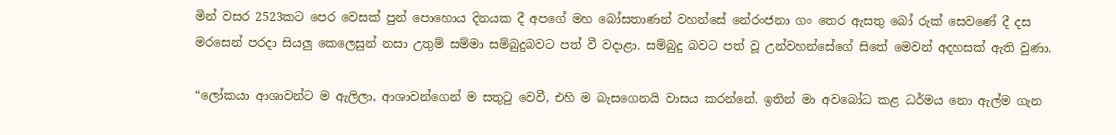මින් වසර 2523කට පෙර වෙසක් පුන් පොහොය දිනයක දී අපගේ මහ බෝසතාණන් වහන්සේ නේරංජනා ගං තෙර ඇසතු බෝ රුක් සෙවණේ දී දස මරසෙන් පරදා සියලු කෙලෙසුන් නසා උතුම් සම්මා සම්බුදුබවට පත් වී වදාළා. සම්බුදු බවට පත් වූ උන්වහන්සේගේ සිතේ මෙවන් අදහසක් ඇති වුණා.

“ලෝකයා ආශාවන්ට ම ඇලිලා, ආශාවන්ගෙන් ම සතුටු වෙවී, එහි ම බැසගෙනයි වාසය කරන්නේ. ඉතින් මා අවබෝධ කළ ධර්මය නො ඇල්ම ගැන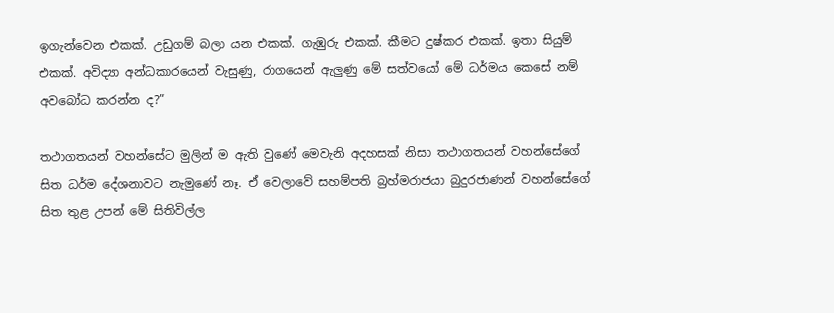ඉගැන්වෙන එකක්. උඩුගම් බලා යන එකක්. ගැඹුරු එකක්. කීමට දුෂ්කර එකක්. ඉතා සියුම් එකක්. අවිද්‍යා අන්ධකාරයෙන් වැසුණු, රාගයෙන් ඇලුණු මේ සත්වයෝ මේ ධර්මය කෙසේ නම් අවබෝධ කරන්න ද?”

තථාගතයන් වහන්සේට මුලින් ම ඇති වුණේ මෙවැනි අදහසක් නිසා තථාගතයන් වහන්සේගේ සිත ධර්ම දේශනාවට නැමුණේ නෑ. ඒ වෙලාවේ සහම්පති බ්‍රහ්මරාජයා බුදුරජාණන් වහන්සේගේ සිත තුළ උපන් මේ සිතිවිල්ල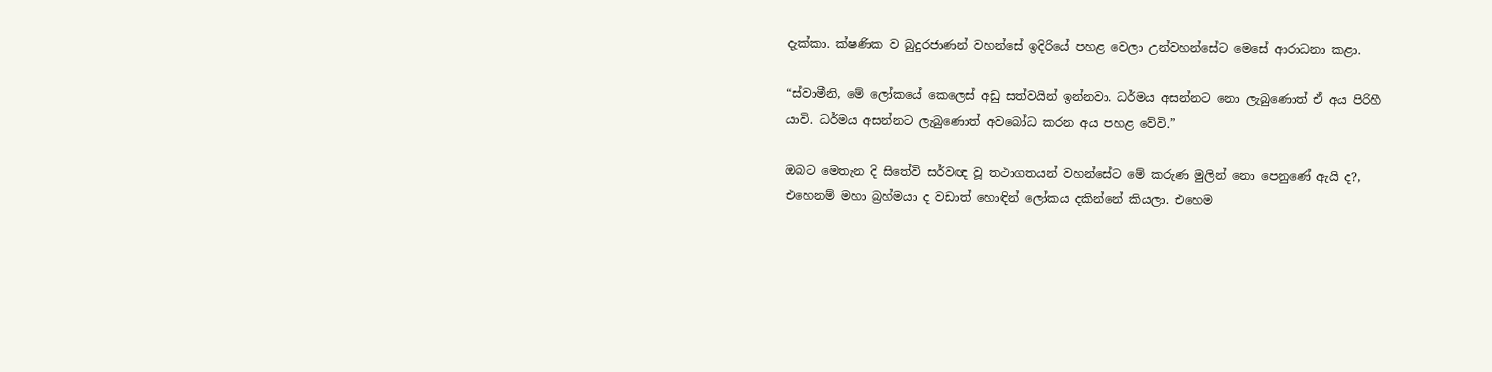දැක්කා. ක්ෂණික ව බුදුරජාණන් වහන්සේ ඉදිරියේ පහළ වෙලා උන්වහන්සේට මෙසේ ආරාධනා කළා.

“ස්වාමීනි, මේ ලෝකයේ කෙලෙස් අඩු සත්වයින් ඉන්නවා. ධර්මය අසන්නට නො ලැබුණොත් ඒ අය පිරිහී යාවි. ධර්මය අසන්නට ලැබුණොත් අවබෝධ කරන අය පහළ වේවි.”

ඔබට මෙතැන දි සිතේවි සර්වඥ වූ තථාගතයන් වහන්සේට මේ කරුණ මුලින් නො පෙනුණේ ඇයි ද?, එහෙනම් මහා බ්‍රහ්මයා ද වඩාත් හොඳින් ලෝකය දකින්නේ කියලා. එහෙම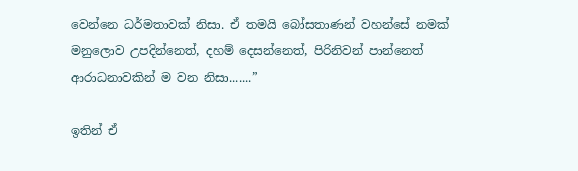වෙන්නෙ ධර්මතාවක් නිසා. ඒ තමයි බෝසතාණන් වහන්සේ නමක් මනුලොව උපදින්නෙත්, දහම් දෙසන්නෙත්, පිරිනිවන් පාන්නෙත් ආරාධනාවකින් ම වන නිසා.......”

ඉතින් ඒ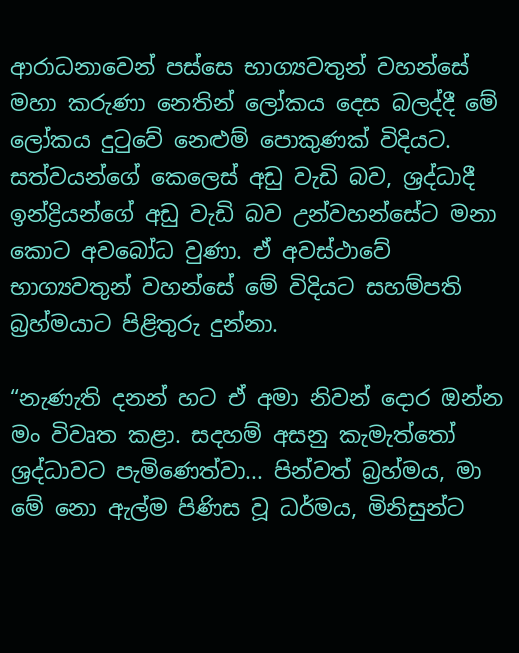ආරාධනාවෙන් පස්සෙ භාග්‍යවතුන් වහන්සේ මහා කරුණා නෙතින් ලෝකය දෙස බලද්දී මේ ලෝකය දුටුවේ නෙළුම් පොකුණක් විදියට. සත්වයන්ගේ කෙලෙස් අඩු වැඩි බව, ශ්‍රද්ධාදී ඉන්ද්‍රියන්ගේ අඩු වැඩි බව උන්වහන්සේට මනා කොට අවබෝධ වුණා. ඒ අවස්ථාවේ භාග්‍යවතුන් වහන්සේ මේ විදියට සහම්පති බ්‍රහ්මයාට පිළිතුරු දුන්නා.

“නැණැති දනන් හට ඒ අමා නිවන් දොර ඔන්න මං විවෘත කළා. සදහම් අසනු කැමැත්තෝ ශ්‍රද්ධාවට පැමිණෙත්වා... පින්වත් බ්‍රහ්මය, මා මේ නො ඇල්ම පිණිස වූ ධර්මය, මිනිසුන්ට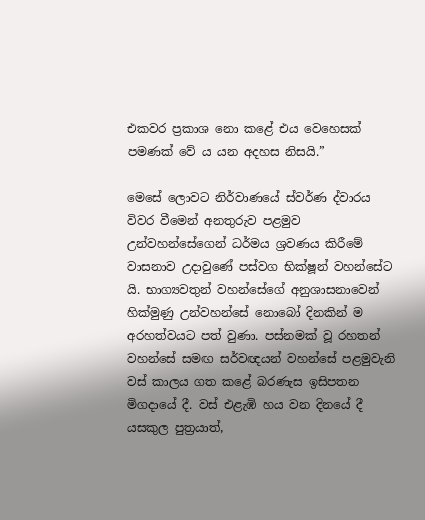එකවර ප්‍රකාශ නො කළේ එය වෙහෙසක් පමණක් වේ ය යන අදහස නිසයි.”

මෙසේ ලොවට නිර්වාණයේ ස්වර්ණ ද්වාරය විවර වීමෙන් අනතුරුව පළමුව උන්වහන්සේගෙන් ධර්මය ශ්‍රවණය කිරීමේ වාසනාව උදාවුණේ පස්වග භික්ෂූන් වහන්සේට යි. භාග්‍යවතුන් වහන්සේගේ අනුශාසනාවෙන් හික්මුණු උන්වහන්සේ නොබෝ දිනකින් ම අරහත්වයට පත් වුණා. පස්නමක් වූ රහතන් වහන්සේ සමඟ සර්වඥයන් වහන්සේ පළමුවැනි වස් කාලය ගත කළේ බරණැස ඉසිපතන මිගදායේ දී. වස් එළැඹි හය වන දිනයේ දී යසකුල පුත්‍රයාත්,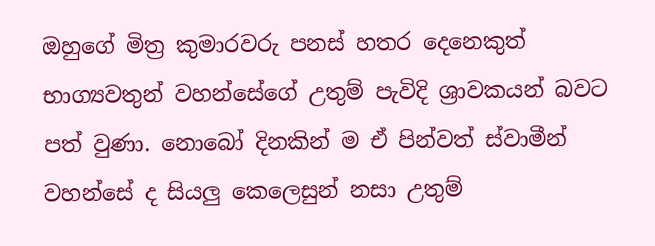ඔහුගේ මිත්‍ර කුමාරවරු පනස් හතර දෙනෙකුත් භාග්‍යවතුන් වහන්සේගේ උතුම් පැවිදි ශ්‍රාවකයන් බවට පත් වුණා. නොබෝ දිනකින් ම ඒ පින්වත් ස්වාමීන් වහන්සේ ද සියලු කෙලෙසුන් නසා උතුම්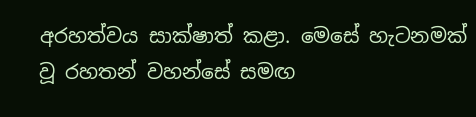අරහත්වය සාක්ෂාත් කළා. මෙසේ හැටනමක් වූ රහතන් වහන්සේ සමඟ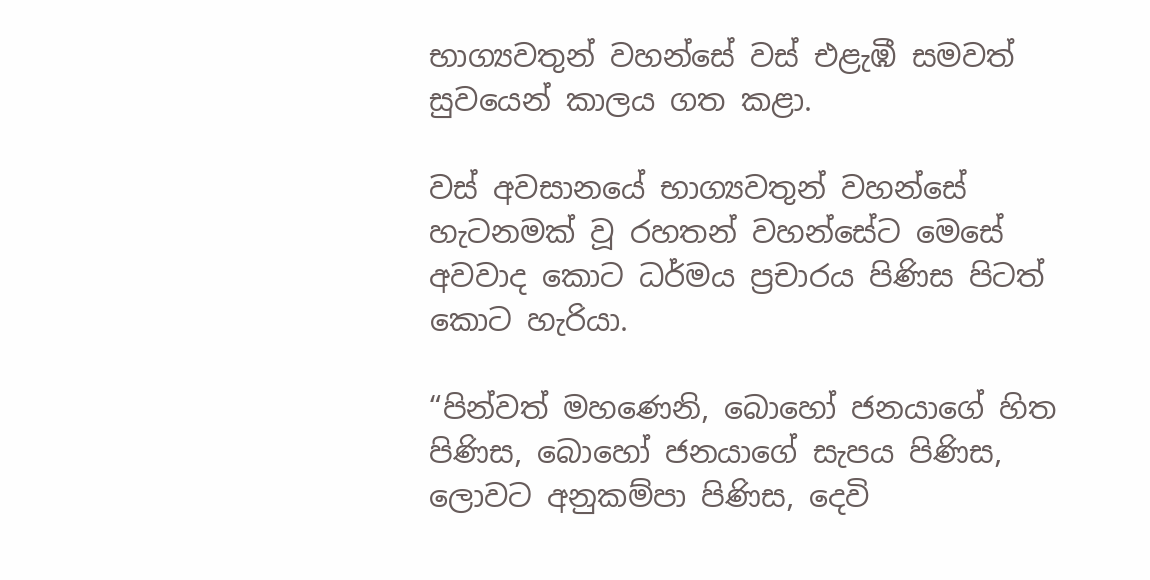භාග්‍යවතුන් වහන්සේ වස් එළැඹී සමවත් සුවයෙන් කාලය ගත කළා.

වස් අවසානයේ භාග්‍යවතුන් වහන්සේ හැටනමක් වූ රහතන් වහන්සේට මෙසේ අවවාද කොට ධර්මය ප්‍රචාරය පිණිස පිටත් කොට හැරියා.

“පින්වත් මහණෙනි, බොහෝ ජනයාගේ හිත පිණිස, බොහෝ ජනයාගේ සැපය පිණිස, ලොවට අනුකම්පා පිණිස, දෙවි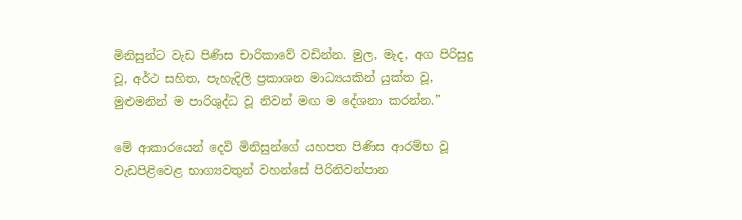මිනිසුන්ට වැඩ පිණිස චාරිකාවේ වඩින්න. මුල, මැද, අග පිරිසුදු වූ, අර්ථ සහිත, පැහැදිලි ප්‍රකාශන මාධ්‍යයකින් යුක්ත වූ, මුළුමනින් ම පාරිශුද්ධ වූ නිවන් මඟ ම දේශනා කරන්න.”

මේ ආකාරයෙන් දෙවි මිනිසුන්ගේ යහපත පිණිස ආරම්භ වූ වැඩපිළිවෙළ භාග්‍යවතුන් වහන්සේ පිරිනිවන්පාන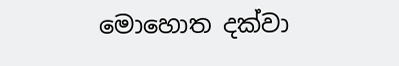මොහොත දක්වා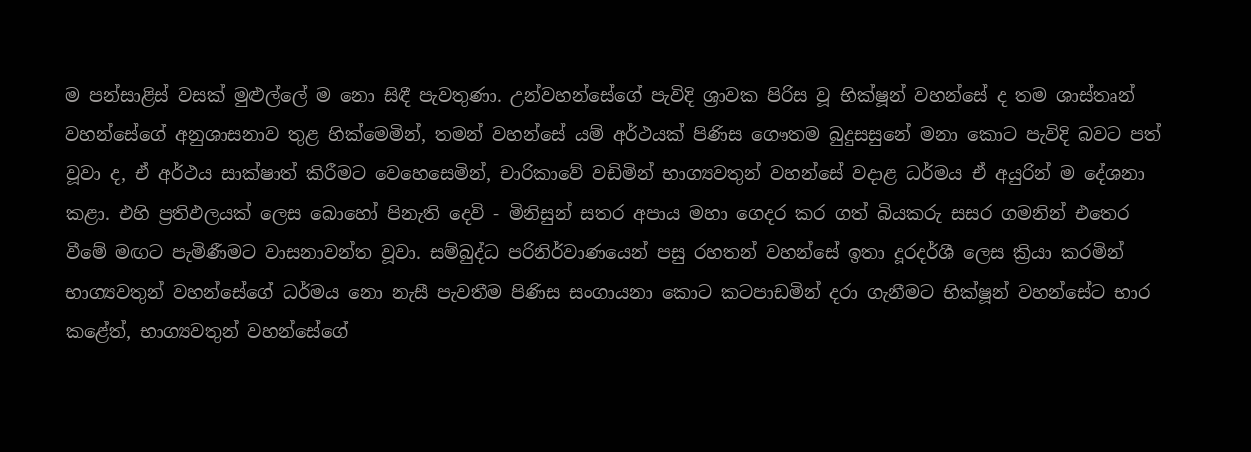ම පන්සාළිස් වසක් මුළුල්ලේ ම නො සිඳී පැවතුණා. උන්වහන්සේගේ පැවිදි ශ්‍රාවක පිරිස වූ භික්ෂූන් වහන්සේ ද තම ශාස්තෘන් වහන්සේගේ අනුශාසනාව තුළ හික්මෙමින්, තමන් වහන්සේ යම් අර්ථයක් පිණිස ගෞතම බුදුසසුනේ මනා කොට පැවිදි බවට පත් වූවා ද, ඒ අර්ථය සාක්ෂාත් කිරීමට වෙහෙසෙමින්, චාරිකාවේ වඩිමින් භාග්‍යවතුන් වහන්සේ වදාළ ධර්මය ඒ අයුරින් ම දේශනා කළා. එහි ප්‍රතිඵලයක් ලෙස බොහෝ පිනැති දෙවි - මිනිසුන් සතර අපාය මහා ගෙදර කර ගත් බියකරු සසර ගමනින් එතෙර වීමේ මඟට පැමිණීමට වාසනාවන්ත වූවා. සම්බුද්ධ පරිනිර්වාණයෙන් පසු රහතන් වහන්සේ ඉතා දූරදර්ශී ලෙස ක්‍රියා කරමින් භාග්‍යවතුන් වහන්සේගේ ධර්මය නො නැසී පැවතීම පිණිස සංගායනා කොට කටපාඩමින් දරා ගැනීමට භික්ෂූන් වහන්සේට භාර කළේත්, භාග්‍යවතුන් වහන්සේගේ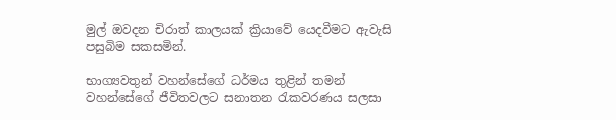මුල් ඔවදන චිරාත් කාලයක් ක්‍රියාවේ යෙදවීමට ඇවැසි පසුබිම සකසමින්.

භාග්‍යවතුන් වහන්සේගේ ධර්මය තුළින් තමන් වහන්සේගේ ජීවිතවලට සනාතන රැකවරණය සලසා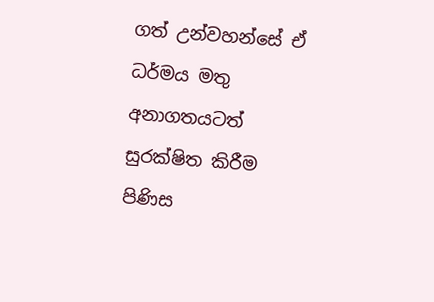ගත් උන්වහන්සේ ඒ ධර්මය මතු අනාගතයටත් සුරක්ෂිත කිරීම පිණිස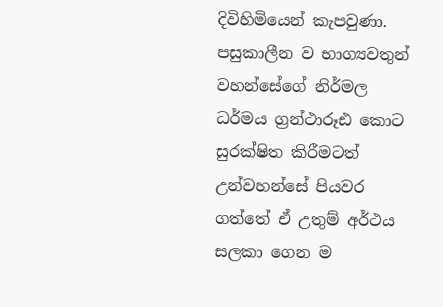දිවිහිමියෙන් කැපවුණා. පසුකාලීන ව භාග්‍යවතුන් වහන්සේගේ නිර්මල ධර්මය ග්‍රන්ථාරූඪ කොට සුරක්ෂිත කිරීමටත් උන්වහන්සේ පියවර ගත්තේ ඒ උතුම් අර්ථය සලකා ගෙන ම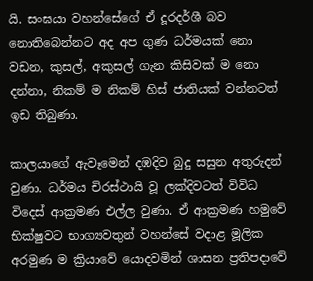යි. සංඝයා වහන්සේගේ ඒ දූරදර්ශී බව නොතිබෙන්නට අද අප ගුණ ධර්මයක් නො වඩන, කුසල්, අකුසල් ගැන කිසිවක් ම නො දන්නා, නිකම් ම නිකම් හිස් ජාතියක් වන්නටත් ඉඩ තිබුණා.

කාලයාගේ ඇවෑමෙන් දඹදිව බුදු සසුන අතුරුදන් වුණා. ධර්මය චිරස්ථායි වූ ලක්දිවටත් විවිධ විදෙස් ආක්‍රමණ එල්ල වුණා. ඒ ආක්‍රමණ හමුවේ භික්ෂුවට භාග්‍යවතුන් වහන්සේ වදාළ මූලික අරමුණ ම ක්‍රියාවේ යොදවමින් ශාසන ප්‍රතිපදාවේ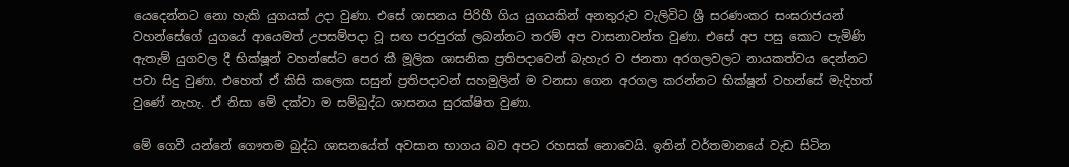යෙදෙන්නට නො හැකි යුගයක් උදා වුණා. එසේ ශාසනය පිරිහී ගිය යුගයකින් අනතුරුව වැලිවිට ශ්‍රී සරණංකර සංඝරාජයන් වහන්සේගේ යුගයේ ආයෙමත් උපසම්පදා වූ සඟ පරපුරක් ලබන්නට තරම් අප වාසනාවන්ත වුණා. එසේ අප පසු කොට පැමිණි ඇතැම් යුගවල දී භික්ෂූන් වහන්සේට පෙර කී මූලික ශාසනික ප්‍රතිපදාවෙන් බැහැර ව ජනතා අරගලවලට නායකත්වය දෙන්නට පවා සිදු වුණා. එහෙත් ඒ කිසි කලෙක සසුන් ප්‍රතිපදාවන් සහමුලින් ම වනසා ගෙන අරගල කරන්නට භික්ෂූන් වහන්සේ මැදිහත් වුණේ නැහැ. ඒ නිසා මේ දක්වා ම සම්බුද්ධ ශාසනය සුරක්ෂිත වුණා.

මේ ගෙවී යන්නේ ගෞතම බුද්ධ ශාසනයේත් අවසාන භාගය බව අපට රහසක් නොවෙයි. ඉතින් වර්තමානයේ වැඩ සිටින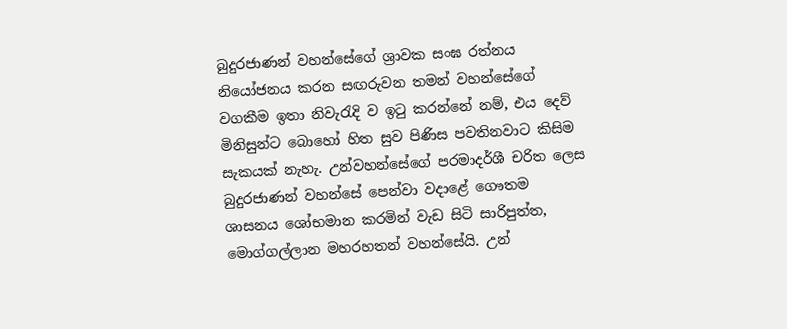බුදුරජාණන් වහන්සේගේ ශ්‍රාවක සංඝ රත්නය නියෝජනය කරන සඟරුවන තමන් වහන්සේගේ වගකීම ඉතා නිවැරැදි ව ඉටු කරන්නේ නම්, එය දෙව් මිනිසුන්ට බොහෝ හිත සුව පිණිස පවතිනවාට කිසිම සැකයක් නැහැ. උන්වහන්සේගේ පරමාදර්ශී චරිත ලෙස බුදුරජාණන් වහන්සේ පෙන්වා වදාළේ ගෞතම ශාසනය ශෝභමාන කරමින් වැඩ සිටි සාරිපුත්ත, මොග්ගල්ලාන මහරහතන් වහන්සේයි. උන්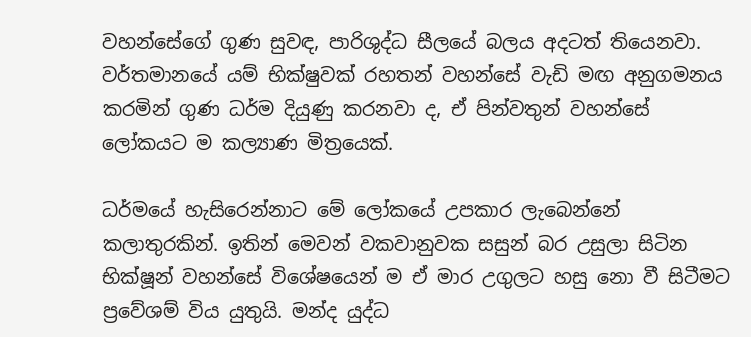වහන්සේගේ ගුණ සුවඳ, පාරිශුද්ධ සීලයේ බලය අදටත් තියෙනවා. වර්තමානයේ යම් භික්ෂුවක් රහතන් වහන්සේ වැඩි මඟ අනුගමනය කරමින් ගුණ ධර්ම දියුණු කරනවා ද, ඒ පින්වතුන් වහන්සේ ලෝකයට ම කල්‍යාණ මිත්‍රයෙක්.

ධර්මයේ හැසිරෙන්නාට මේ ලෝකයේ උපකාර ලැබෙන්නේ කලාතුරකින්. ඉතින් මෙවන් වකවානුවක සසුන් බර උසුලා සිටින භික්ෂූන් වහන්සේ විශේෂයෙන් ම ඒ මාර උගුලට හසු නො වී සිටීමට ප්‍රවේශම් විය යුතුයි. මන්ද යුද්ධ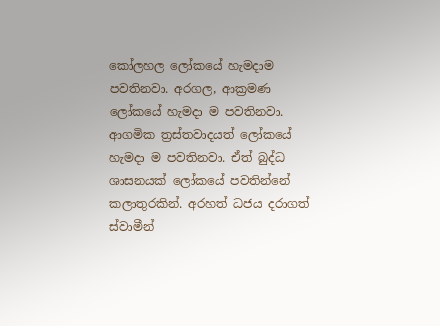කෝලහල ලෝකයේ හැමදාම පවතිනවා. අරගල, ආක්‍රමණ ලෝකයේ හැමදා ම පවතිනවා. ආගමික ත්‍රස්තවාදයත් ලෝකයේ හැමදා ම පවතිනවා. ඒත් බුද්ධ ශාසනයක් ලෝකයේ පවතින්නේ කලාතුරකින්. අරහත් ධජය දරාගත් ස්වාමීන්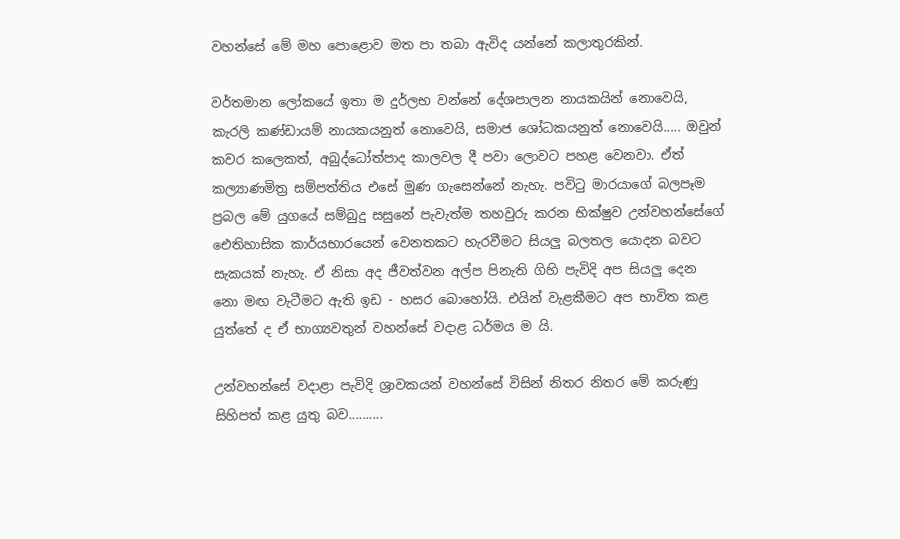වහන්සේ මේ මහ පොළොව මත පා තබා ඇවිද යන්නේ කලාතුරකින්.

වර්තමාන ලෝකයේ ඉතා ම දුර්ලභ වන්නේ දේශපාලන නායකයින් නොවෙයි, කැරලි කණ්ඩායම් නායකයනුත් නොවෙයි, සමාජ ශෝධකයනුත් නොවෙයි..... ඔවුන් කවර කලෙකත්, අබුද්ධෝත්පාද කාලවල දී පවා ලොවට පහළ වෙනවා. ඒත් කල්‍යාණමිත්‍ර සම්පත්තිය එසේ මුණ ගැසෙන්නේ නැහැ. පවිටු මාරයාගේ බලපෑම ප්‍රබල මේ යුගයේ සම්බුදු සසුනේ පැවැත්ම තහවුරු කරන භික්ෂුව උන්වහන්සේගේ ඓතිහාසික කාර්යභාරයෙන් වෙනතකට හැරවීමට සියලු බලතල යොදන බවට සැකයක් නැහැ. ඒ නිසා අද ජීවත්වන අල්ප පිනැති ගිහි පැවිදි අප සියලු දෙන නො මඟ වැටීමට ඇති ඉඩ - හසර බොහෝයි. එයින් වැළකීමට අප භාවිත කළ යුත්තේ ද ඒ භාග්‍යවතුන් වහන්සේ වදාළ ධර්මය ම යි.

උන්වහන්සේ වදාළා පැවිදි ශ්‍රාවකයන් වහන්සේ විසින් නිතර නිතර මේ කරුණු සිහිපත් කළ යුතු බව..........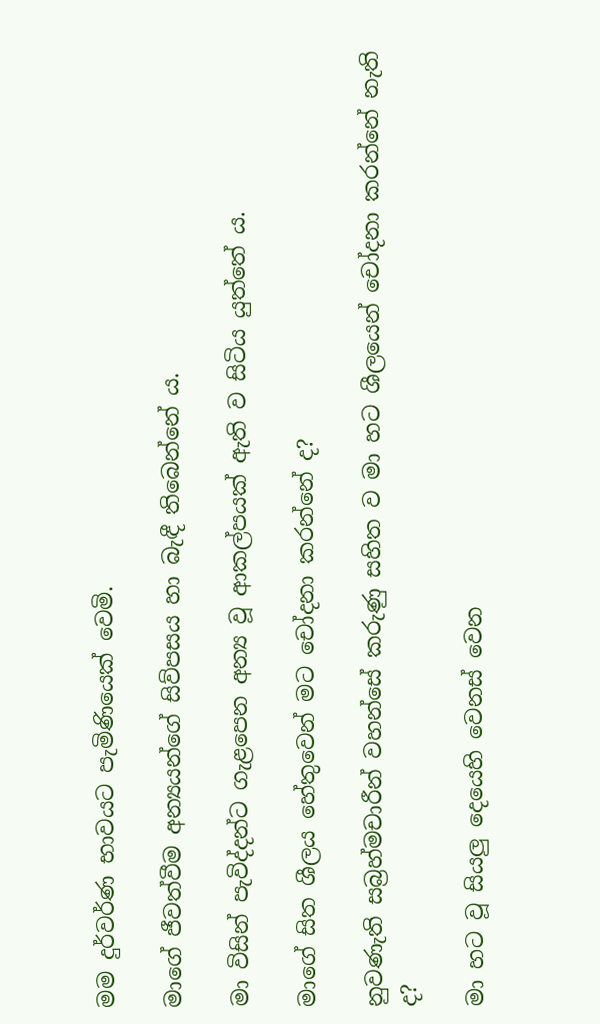මම දුර්වර්ණ භාවයට පැමිණියෙක් වෙමි.

මාගේ ජීවත්වීම අන්‍යයන්ගේ සිව්පසය හා බැඳී තිබෙන්නේ ය.

මා විසින් පැවිද්දන්ට ගැළපෙන අන්‍ය වූ ආකල්පයක් ඇති ව සිටිය යුත්තේ ය.

මාගේ සිත ශීලය හේතුවෙන් මට චෝදනා කරන්නේ ද?

නුවණැති සබ්‍රහ්මචාරීන් වහන්සේ කරුණු සහිත ව මා හට ශීලයෙන් චෝදනා කරන්නේ නැති ද?

මා හට වූ සියලු දෙයෙහි වෙනස් වෙන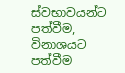ස්වභාවයන්ට පත්වීම, විනාශයට පත්වීම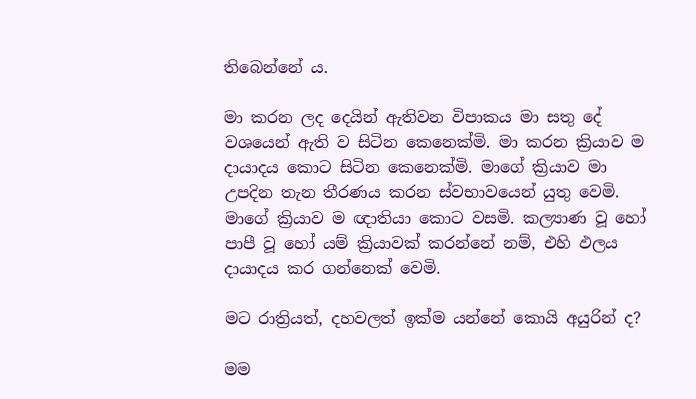තිබෙන්නේ ය.

මා කරන ලද දෙයින් ඇතිවන විපාකය මා සතු දේ වශයෙන් ඇති ව සිටින කෙනෙක්මි. මා කරන ක්‍රියාව ම දායාදය කොට සිටින කෙනෙක්මි. මාගේ ක්‍රියාව මා උපදින තැන තීරණය කරන ස්වභාවයෙන් යුතු වෙමි. මාගේ ක්‍රියාව ම ඥාතියා කොට වසමි. කල්‍යාණ වූ හෝ පාපී වූ හෝ යම් ක්‍රියාවක් කරන්නේ නම්, එහි ඵලය දායාදය කර ගන්නෙක් වෙමි.

මට රාත්‍රියත්, දහවලත් ඉක්ම යන්නේ කොයි අයුරින් ද?

මම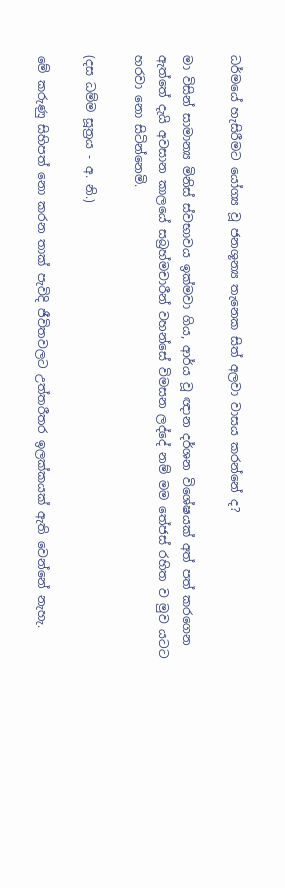ධර්මයේ හැසිරීමට යෝග්‍ය වූ ජනශූන්‍ය තැනෙක සිත් අලවා වාසය කරන්නේ ද?

මා විසින් සාමාන්‍ය මිනිස් ස්වභාවය ඉක්මවා ගිය, ආර්ය වූ ඥාන දර්ශන විශේෂයක් අත් පත් කරගෙන ඇත්තේ දැයි අවසාන කාලයේ සබ්‍රහ්මචාරීන් වහන්සේ විමසන ලද්දේ නම් මම තේජස් රහිත ව මුව යටට හරවා නො සිටින්නෙමි.

(දස ධම්ම සූත්‍රය - අ. නි.)

මේ කරුණු සිහිපත් නො කරන තාක් පැවිදි ජීවිතවලට උත්තරීතර ඉලක්කයක් ඇති වෙන්නේ නැහැ.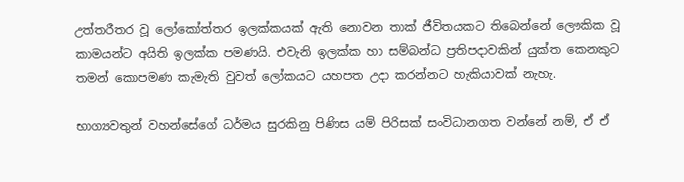උත්තරීතර වූ ලෝකෝත්තර ඉලක්කයක් ඇති නොවන තාක් ජීවිතයකට තිබෙන්නේ ලෞකික වූ කාමයන්ට අයිති ඉලක්ක පමණයි. එවැනි ඉලක්ක හා සම්බන්ධ ප්‍රතිපදාවකින් යුක්ත කෙනකුට තමන් කොපමණ කැමැති වුවත් ලෝකයට යහපත උදා කරන්නට හැකියාවක් නැහැ.

භාග්‍යවතුන් වහන්සේගේ ධර්මය සුරකිනු පිණිස යම් පිරිසක් සංවිධානගත වන්නේ නම්, ඒ ඒ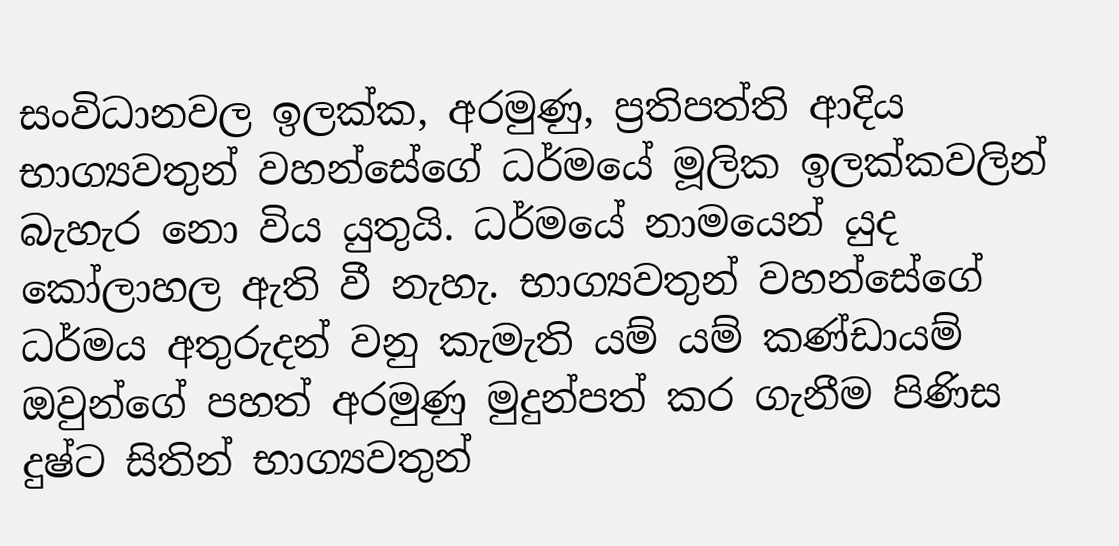සංවිධානවල ඉලක්ක, අරමුණු, ප්‍රතිපත්ති ආදිය භාග්‍යවතුන් වහන්සේගේ ධර්මයේ මූලික ඉලක්කවලින් බැහැර නො විය යුතුයි. ධර්මයේ නාමයෙන් යුද කෝලාහල ඇති වී නැහැ. භාග්‍යවතුන් වහන්සේගේ ධර්මය අතුරුදන් වනු කැමැති යම් යම් කණ්ඩායම් ඔවුන්ගේ පහත් අරමුණු මුදුන්පත් කර ගැනීම පිණිස දුෂ්ට සිතින් භාග්‍යවතුන්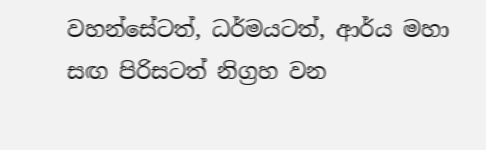වහන්සේටත්, ධර්මයටත්, ආර්ය මහා සඟ පිරිසටත් නිග්‍රහ වන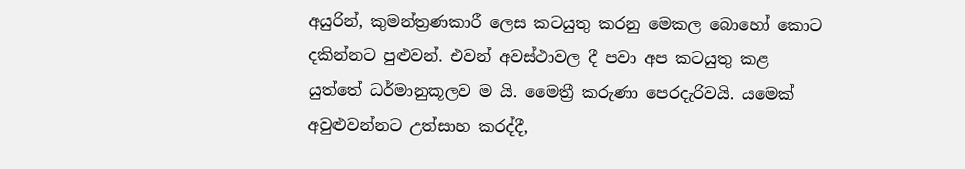අයුරින්, කුමන්ත්‍රණකාරී ලෙස කටයුතු කරනු මෙකල බොහෝ කොට දකින්නට පුළුවන්. එවන් අවස්ථාවල දී පවා අප කටයුතු කළ යුත්තේ ධර්මානුකූලව ම යි. මෛත්‍රී කරුණා පෙරදැරිවයි. යමෙක් අවුළුවන්නට උත්සාහ කරද්දී,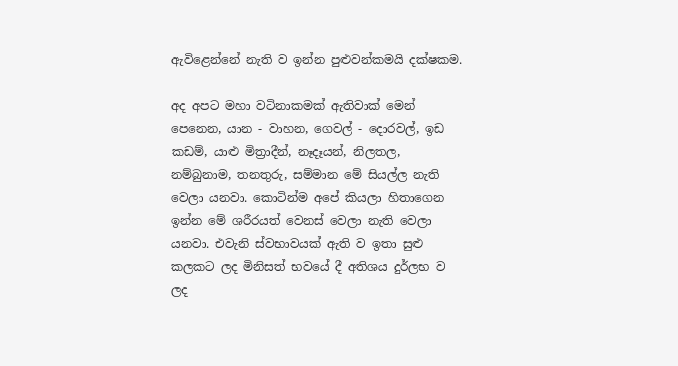ඇවිළෙන්නේ නැති ව ඉන්න පුළුවන්කමයි දක්ෂකම.

අද අපට මහා වටිනාකමක් ඇතිවාක් මෙන් පෙනෙන, යාන - වාහන, ගෙවල් - දොරවල්, ඉඩ කඩම්, යාළු මිත්‍රාදීන්, නෑදෑයන්, නිලතල, නම්බුනාම, තනතුරු, සම්මාන මේ සියල්ල නැති වෙලා යනවා. කොටින්ම අපේ කියලා හිතාගෙන ඉන්න මේ ශරීරයත් වෙනස් වෙලා නැති වෙලා යනවා. එවැනි ස්වභාවයක් ඇති ව ඉතා සුළු කලකට ලද මිනිසත් භවයේ දී අතිශය දුර්ලභ ව ලද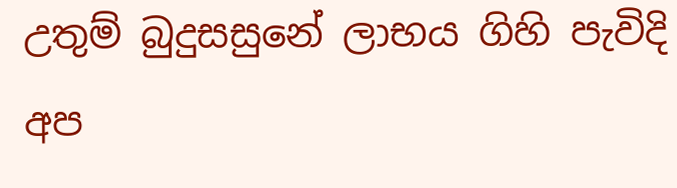උතුම් බුදුසසුනේ ලාභය ගිහි පැවිදි අප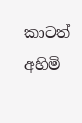කාටත් අහිමි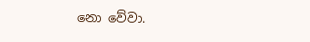නො වේවා.